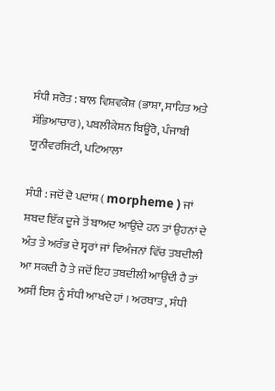ਸੰਧੀ ਸਰੋਤ : ਬਾਲ ਵਿਸ਼ਵਕੋਸ਼ (ਭਾਸ਼ਾ, ਸਾਹਿਤ ਅਤੇ ਸੱਭਿਆਚਾਰ), ਪਬਲੀਕੇਸ਼ਨ ਬਿਊਰੋ, ਪੰਜਾਬੀ ਯੂਨੀਵਰਸਿਟੀ, ਪਟਿਆਲਾ

ਸੰਧੀ : ਜਦੋਂ ਦੋ ਪਦਾਂਸ਼ ( morpheme ) ਜਾਂ ਸ਼ਬਦ ਇੱਕ ਦੂਜੇ ਤੋਂ ਬਾਅਦ ਆਉਂਦੇ ਹਨ ਤਾਂ ਉਹਨਾਂ ਦੇ ਅੰਤ ਤੇ ਅਰੰਭ ਦੇ ਸ੍ਵਰਾਂ ਜਾਂ ਵਿਅੰਜਨਾਂ ਵਿੱਚ ਤਬਦੀਲੀ ਆ ਸਕਦੀ ਹੈ ਤੇ ਜਦੋਂ ਇਹ ਤਬਦੀਲੀ ਆਉਂਦੀ ਹੈ ਤਾਂ ਅਸੀਂ ਇਸ ਨੂੰ ਸੰਧੀ ਆਖਦੇ ਹਾਂ । ਅਰਥਾਤ , ਸੰਧੀ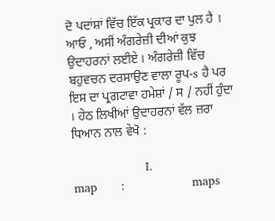ਦੋ ਪਦਾਂਸ਼ਾਂ ਵਿੱਚ ਇੱਕ ਪ੍ਰਕਾਰ ਦਾ ਪੁਲ ਹੈ । ਆਓ , ਅਸੀਂ ਅੰਗਰੇਜ਼ੀ ਦੀਆਂ ਕੁਝ ਉਦਾਹਰਨਾਂ ਲਈਏ । ਅੰਗਰੇਜ਼ੀ ਵਿੱਚ ਬਹੁਵਚਨ ਦਰਸਾਉਣ ਵਾਲਾ ਰੂਪ-s ਹੈ ਪਰ ਇਸ ਦਾ ਪ੍ਰਗਟਾਵਾ ਹਮੇਸ਼ਾਂ / ਸ / ਨਹੀਂ ਹੁੰਦਾ । ਹੇਠ ਲਿਖੀਆਂ ਉਦਾਹਰਨਾਂ ਵੱਲ ਜ਼ਰਾ ਧਿਆਨ ਨਾਲ ਵੇਖੋ :

                  I.                                map      :                 maps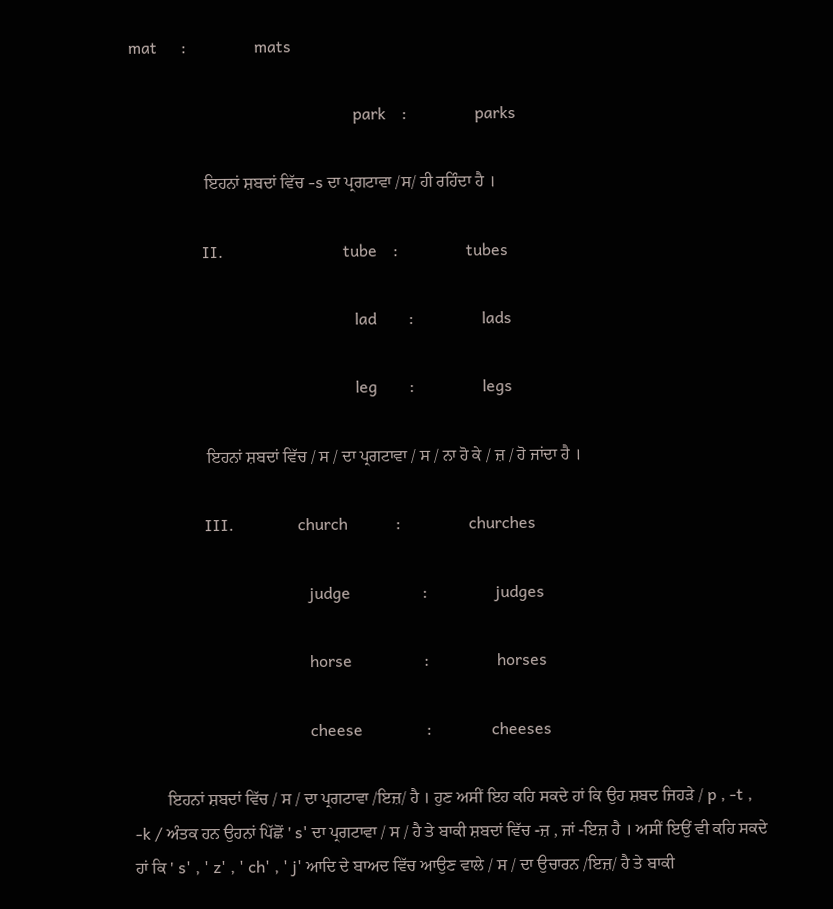mat      :                 mats

                                                        park    :                 parks

                  ਇਹਨਾਂ ਸ਼ਬਦਾਂ ਵਿੱਚ -s ਦਾ ਪ੍ਰਗਟਾਵਾ /ਸ/ ਹੀ ਰਹਿੰਦਾ ਹੈ ।

                  II.                              tube    :                 tubes

                                                        lad        :                 lads

                                                        leg        :                 legs

                  ਇਹਨਾਂ ਸ਼ਬਦਾਂ ਵਿੱਚ / ਸ / ਦਾ ਪ੍ਰਗਟਾਵਾ / ਸ / ਨਾ ਹੋ ਕੇ / ਜ਼ / ਹੋ ਜਾਂਦਾ ਹੈ ।

                  III.                church            :                 churches

                                            judge                  :                 judges

                                            horse                  :                 horses

                                            cheese                :               cheeses

        ਇਹਨਾਂ ਸ਼ਬਦਾਂ ਵਿੱਚ / ਸ / ਦਾ ਪ੍ਰਗਟਾਵਾ /ਇਜ਼/ ਹੈ । ਹੁਣ ਅਸੀਂ ਇਹ ਕਹਿ ਸਕਦੇ ਹਾਂ ਕਿ ਉਹ ਸ਼ਬਦ ਜਿਹੜੇ / p , -t , -k / ਅੰਤਕ ਹਨ ਉਹਨਾਂ ਪਿੱਛੋਂ ' s' ਦਾ ਪ੍ਰਗਟਾਵਾ / ਸ / ਹੈ ਤੇ ਬਾਕੀ ਸ਼ਬਦਾਂ ਵਿੱਚ -ਜ਼ , ਜਾਂ -ਇਜ਼ ਹੈ । ਅਸੀਂ ਇਉਂ ਵੀ ਕਹਿ ਸਕਦੇ ਹਾਂ ਕਿ ' s' , ' z' , ' ch' , ' j' ਆਦਿ ਦੇ ਬਾਅਦ ਵਿੱਚ ਆਉਣ ਵਾਲੇ / ਸ / ਦਾ ਉਚਾਰਨ /ਇਜ਼/ ਹੈ ਤੇ ਬਾਕੀ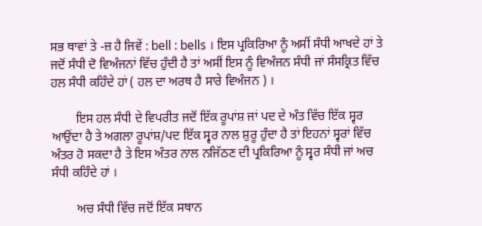ਸਭ ਥਾਵਾਂ ਤੇ -ਜ਼ ਹੈ ਜਿਵੇਂ : bell : bells । ਇਸ ਪ੍ਰਕਿਰਿਆ ਨੂੰ ਅਸੀਂ ਸੰਧੀ ਆਖਦੇ ਹਾਂ ਤੇ ਜਦੋਂ ਸੰਧੀ ਦੋ ਵਿਅੰਜਨਾਂ ਵਿੱਚ ਹੁੰਦੀ ਹੈ ਤਾਂ ਅਸੀਂ ਇਸ ਨੂੰ ਵਿਅੰਜਨ ਸੰਧੀ ਜਾਂ ਸੰਸਕ੍ਰਿਤ ਵਿੱਚ ਹਲ ਸੰਧੀ ਕਹਿੰਦੇ ਹਾਂ ( ਹਲ ਦਾ ਅਰਥ ਹੈ ਸਾਰੇ ਵਿਅੰਜਨ ) ।

        ਇਸ ਹਲ ਸੰਧੀ ਦੇ ਵਿਪਰੀਤ ਜਦੋਂ ਇੱਕ ਰੂਪਾਂਸ਼ ਜਾਂ ਪਦ ਦੇ ਅੰਤ ਵਿੱਚ ਇੱਕ ਸ੍ਵਰ ਆਉਂਦਾ ਹੈ ਤੇ ਅਗਲਾ ਰੂਪਾਂਸ਼/ਪਦ ਇੱਕ ਸ੍ਵਰ ਨਾਲ ਸ਼ੁਰੂ ਹੁੰਦਾ ਹੈ ਤਾਂ ਇਹਨਾਂ ਸ੍ਵਰਾਂ ਵਿੱਚ ਅੰਤਰ ਹੋ ਸਕਦਾ ਹੈ ਤੇ ਇਸ ਅੰਤਰ ਨਾਲ ਨਜਿੱਠਣ ਦੀ ਪ੍ਰਕਿਰਿਆ ਨੂੰ ਸ੍ਵਰ ਸੰਧੀ ਜਾਂ ਅਚ ਸੰਧੀ ਕਹਿੰਦੇ ਹਾਂ ।

        ਅਚ ਸੰਧੀ ਵਿੱਚ ਜਦੋਂ ਇੱਕ ਸਥਾਨ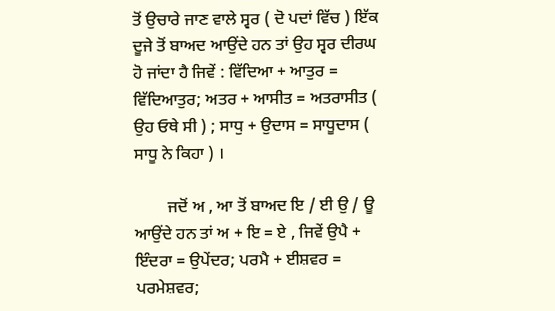ਤੋਂ ਉਚਾਰੇ ਜਾਣ ਵਾਲੇ ਸ੍ਵਰ ( ਦੋ ਪਦਾਂ ਵਿੱਚ ) ਇੱਕ ਦੂਜੇ ਤੋਂ ਬਾਅਦ ਆਉਂਦੇ ਹਨ ਤਾਂ ਉਹ ਸ੍ਵਰ ਦੀਰਘ ਹੋ ਜਾਂਦਾ ਹੈ ਜਿਵੇਂ : ਵਿੱਦਿਆ + ਆਤੁਰ = ਵਿੱਦਿਆਤੁਰ; ਅਤਰ + ਆਸੀਤ = ਅਤਰਾਸੀਤ ( ਉਹ ਓਥੇ ਸੀ ) ; ਸਾਧੁ + ਉਦਾਸ = ਸਾਧੂਦਾਸ ( ਸਾਧੂ ਨੇ ਕਿਹਾ ) ।

        ਜਦੋਂ ਅ , ਆ ਤੋਂ ਬਾਅਦ ਇ / ਈ ਉ / ਊ ਆਉਂਦੇ ਹਨ ਤਾਂ ਅ + ਇ = ਏ , ਜਿਵੇਂ ਉਪੈ + ਇੰਦਰਾ = ਉਪੇਂਦਰ; ਪਰਮੈ + ਈਸ਼ਵਰ = ਪਰਮੇਸ਼ਵਰ;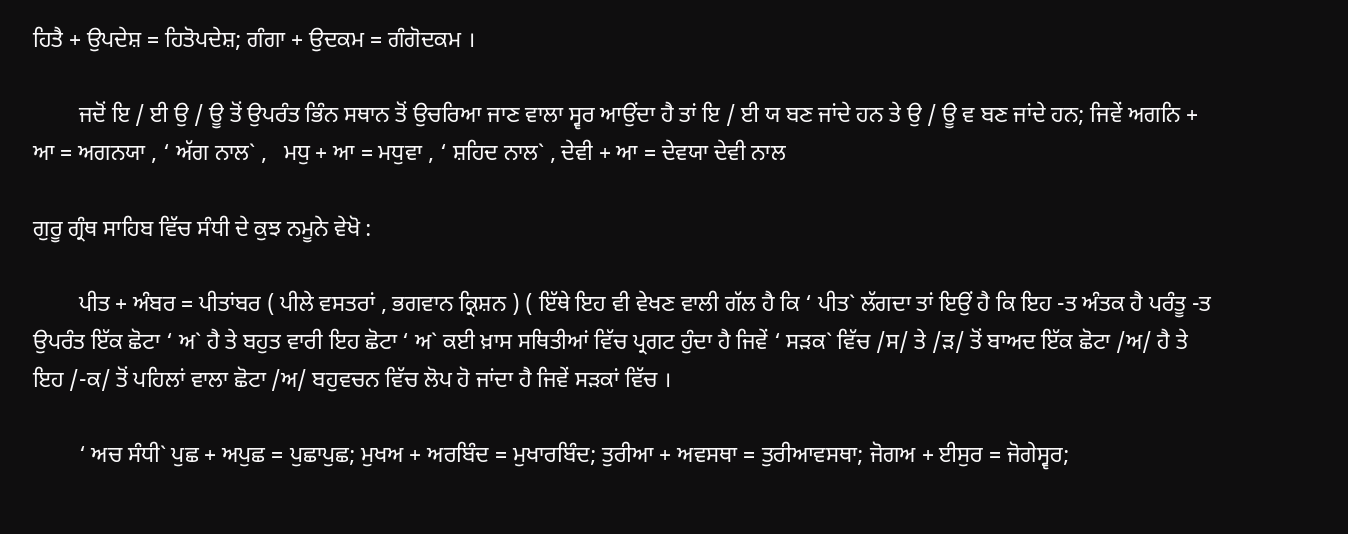ਹਿਤੈ + ਉਪਦੇਸ਼ = ਹਿਤੋਪਦੇਸ਼; ਗੰਗਾ + ਉਦਕਮ = ਗੰਗੋਦਕਮ ।

        ਜਦੋਂ ਇ / ਈ ਉ / ਊ ਤੋਂ ਉਪਰੰਤ ਭਿੰਨ ਸਥਾਨ ਤੋਂ ਉਚਰਿਆ ਜਾਣ ਵਾਲਾ ਸ੍ਵਰ ਆਉਂਦਾ ਹੈ ਤਾਂ ਇ / ਈ ਯ ਬਣ ਜਾਂਦੇ ਹਨ ਤੇ ਉ / ਊ ਵ ਬਣ ਜਾਂਦੇ ਹਨ; ਜਿਵੇਂ ਅਗਨਿ + ਆ = ਅਗਨਯਾ , ‘ ਅੱਗ ਨਾਲ` ,   ਮਧੁ + ਆ = ਮਧੁਵਾ , ‘ ਸ਼ਹਿਦ ਨਾਲ` , ਦੇਵੀ + ਆ = ਦੇਵਯਾ ਦੇਵੀ ਨਾਲ

ਗੁਰੂ ਗ੍ਰੰਥ ਸਾਹਿਬ ਵਿੱਚ ਸੰਧੀ ਦੇ ਕੁਝ ਨਮੂਨੇ ਵੇਖੋ :

        ਪੀਤ + ਅੰਬਰ = ਪੀਤਾਂਬਰ ( ਪੀਲੇ ਵਸਤਰਾਂ , ਭਗਵਾਨ ਕ੍ਰਿਸ਼ਨ ) ( ਇੱਥੇ ਇਹ ਵੀ ਵੇਖਣ ਵਾਲੀ ਗੱਲ ਹੈ ਕਿ ‘ ਪੀਤ` ਲੱਗਦਾ ਤਾਂ ਇਉਂ ਹੈ ਕਿ ਇਹ -ਤ ਅੰਤਕ ਹੈ ਪਰੰਤੂ -ਤ ਉਪਰੰਤ ਇੱਕ ਛੋਟਾ ‘ ਅ` ਹੈ ਤੇ ਬਹੁਤ ਵਾਰੀ ਇਹ ਛੋਟਾ ‘ ਅ` ਕਈ ਖ਼ਾਸ ਸਥਿਤੀਆਂ ਵਿੱਚ ਪ੍ਰਗਟ ਹੁੰਦਾ ਹੈ ਜਿਵੇਂ ‘ ਸੜਕ` ਵਿੱਚ /ਸ/ ਤੇ /ੜ/ ਤੋਂ ਬਾਅਦ ਇੱਕ ਛੋਟਾ /ਅ/ ਹੈ ਤੇ ਇਹ /-ਕ/ ਤੋਂ ਪਹਿਲਾਂ ਵਾਲਾ ਛੋਟਾ /ਅ/ ਬਹੁਵਚਨ ਵਿੱਚ ਲੋਪ ਹੋ ਜਾਂਦਾ ਹੈ ਜਿਵੇਂ ਸੜਕਾਂ ਵਿੱਚ ।

        ‘ ਅਚ ਸੰਧੀ` ਪੁਛ + ਅਪੁਛ = ਪੁਛਾਪੁਛ; ਮੁਖਅ + ਅਰਬਿੰਦ = ਮੁਖਾਰਬਿੰਦ; ਤੁਰੀਆ + ਅਵਸਥਾ = ਤੁਰੀਆਵਸਥਾ; ਜੋਗਅ + ਈਸੁਰ = ਜੋਗੇਸ੍ਵਰ;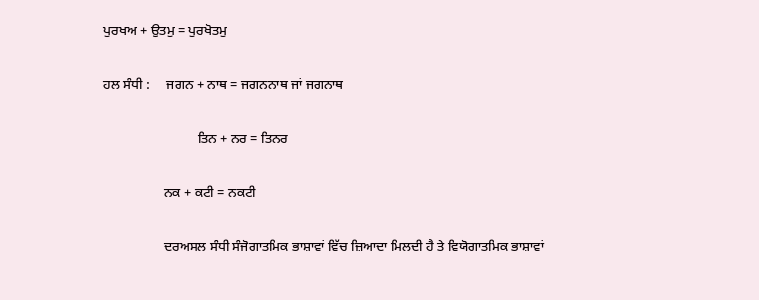ਪੁਰਖਅ + ਉਤਮੁ = ਪੁਰਖੋਤਮੁ

ਹਲ ਸੰਧੀ :     ਜਗਨ + ਨਾਥ = ਜਗਨਨਾਥ ਜਾਂ ਜਗਨਾਥ

                            ਤਿਨ + ਨਰ = ਤਿਨਰ

                  ਨਕ + ਕਟੀ = ਨਕਟੀ

                  ਦਰਅਸਲ ਸੰਧੀ ਸੰਜੋਗਾਤਮਿਕ ਭਾਸ਼ਾਵਾਂ ਵਿੱਚ ਜ਼ਿਆਦਾ ਮਿਲਦੀ ਹੈ ਤੇ ਵਿਯੋਗਾਤਮਿਕ ਭਾਸ਼ਾਵਾਂ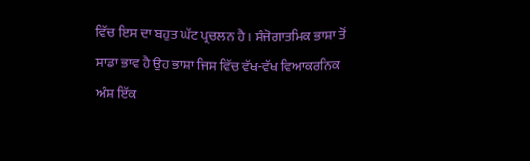ਵਿੱਚ ਇਸ ਦਾ ਬਹੁਤ ਘੱਟ ਪ੍ਰਚਲਨ ਹੈ । ਸੰਜੋਗਾਤਮਿਕ ਭਾਸ਼ਾ ਤੋਂ ਸਾਡਾ ਭਾਵ ਹੈ ਉਹ ਭਾਸ਼ਾ ਜਿਸ ਵਿੱਚ ਵੱਖ-ਵੱਖ ਵਿਆਕਰਨਿਕ ਅੰਸ਼ ਇੱਕ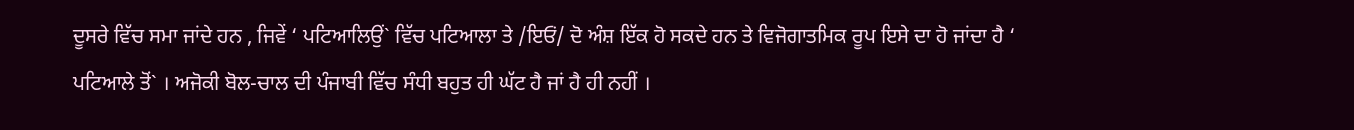ਦੂਸਰੇ ਵਿੱਚ ਸਮਾ ਜਾਂਦੇ ਹਨ , ਜਿਵੇਂ ‘ ਪਟਿਆਲਿਉਂ` ਵਿੱਚ ਪਟਿਆਲਾ ਤੇ /ਇਓਂ/ ਦੋ ਅੰਸ਼ ਇੱਕ ਹੋ ਸਕਦੇ ਹਨ ਤੇ ਵਿਜੋਗਾਤਮਿਕ ਰੂਪ ਇਸੇ ਦਾ ਹੋ ਜਾਂਦਾ ਹੈ ‘ ਪਟਿਆਲੇ ਤੋਂ` । ਅਜੋਕੀ ਬੋਲ-ਚਾਲ ਦੀ ਪੰਜਾਬੀ ਵਿੱਚ ਸੰਧੀ ਬਹੁਤ ਹੀ ਘੱਟ ਹੈ ਜਾਂ ਹੈ ਹੀ ਨਹੀਂ ।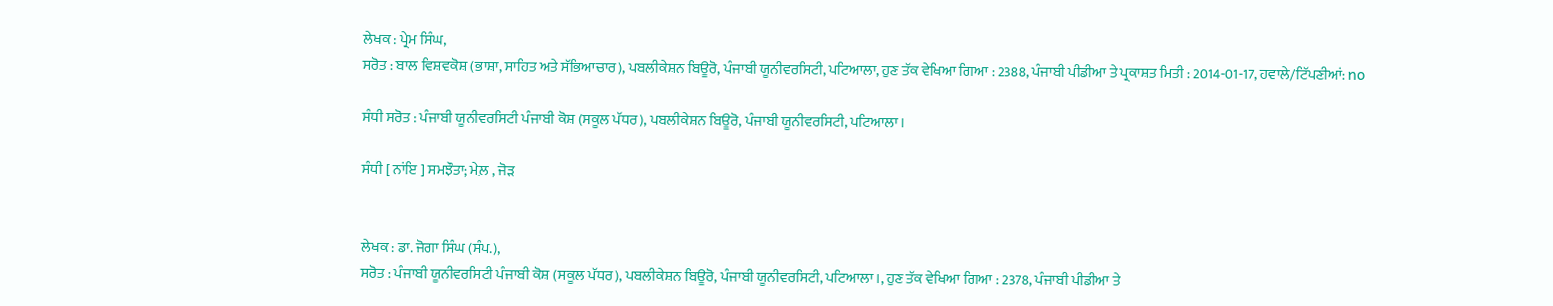ਲੇਖਕ : ਪ੍ਰੇਮ ਸਿੰਘ,
ਸਰੋਤ : ਬਾਲ ਵਿਸ਼ਵਕੋਸ਼ (ਭਾਸ਼ਾ, ਸਾਹਿਤ ਅਤੇ ਸੱਭਿਆਚਾਰ), ਪਬਲੀਕੇਸ਼ਨ ਬਿਊਰੋ, ਪੰਜਾਬੀ ਯੂਨੀਵਰਸਿਟੀ, ਪਟਿਆਲਾ, ਹੁਣ ਤੱਕ ਵੇਖਿਆ ਗਿਆ : 2388, ਪੰਜਾਬੀ ਪੀਡੀਆ ਤੇ ਪ੍ਰਕਾਸ਼ਤ ਮਿਤੀ : 2014-01-17, ਹਵਾਲੇ/ਟਿੱਪਣੀਆਂ: no

ਸੰਧੀ ਸਰੋਤ : ਪੰਜਾਬੀ ਯੂਨੀਵਰਸਿਟੀ ਪੰਜਾਬੀ ਕੋਸ਼ (ਸਕੂਲ ਪੱਧਰ), ਪਬਲੀਕੇਸ਼ਨ ਬਿਊਰੋ, ਪੰਜਾਬੀ ਯੂਨੀਵਰਸਿਟੀ, ਪਟਿਆਲਾ।

ਸੰਧੀ [ ਨਾਂਇ ] ਸਮਝੌਤਾ; ਮੇਲ਼ , ਜੋੜ


ਲੇਖਕ : ਡਾ. ਜੋਗਾ ਸਿੰਘ (ਸੰਪ.),
ਸਰੋਤ : ਪੰਜਾਬੀ ਯੂਨੀਵਰਸਿਟੀ ਪੰਜਾਬੀ ਕੋਸ਼ (ਸਕੂਲ ਪੱਧਰ), ਪਬਲੀਕੇਸ਼ਨ ਬਿਊਰੋ, ਪੰਜਾਬੀ ਯੂਨੀਵਰਸਿਟੀ, ਪਟਿਆਲਾ।, ਹੁਣ ਤੱਕ ਵੇਖਿਆ ਗਿਆ : 2378, ਪੰਜਾਬੀ ਪੀਡੀਆ ਤੇ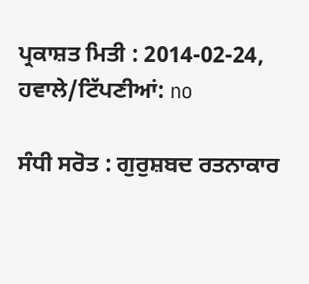ਪ੍ਰਕਾਸ਼ਤ ਮਿਤੀ : 2014-02-24, ਹਵਾਲੇ/ਟਿੱਪਣੀਆਂ: no

ਸੰਧੀ ਸਰੋਤ : ਗੁਰੁਸ਼ਬਦ ਰਤਨਾਕਾਰ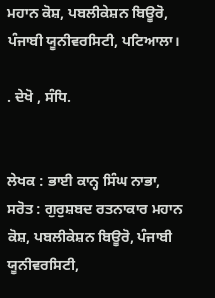ਮਹਾਨ ਕੋਸ਼, ਪਬਲੀਕੇਸ਼ਨ ਬਿਊਰੋ, ਪੰਜਾਬੀ ਯੂਨੀਵਰਸਿਟੀ, ਪਟਿਆਲਾ।

. ਦੇਖੋ , ਸੰਧਿ.


ਲੇਖਕ : ਭਾਈ ਕਾਨ੍ਹ ਸਿੰਘ ਨਾਭਾ,
ਸਰੋਤ : ਗੁਰੁਸ਼ਬਦ ਰਤਨਾਕਾਰ ਮਹਾਨ ਕੋਸ਼, ਪਬਲੀਕੇਸ਼ਨ ਬਿਊਰੋ, ਪੰਜਾਬੀ ਯੂਨੀਵਰਸਿਟੀ,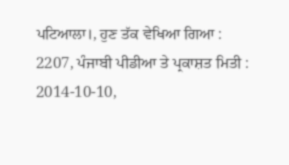ਪਟਿਆਲਾ।, ਹੁਣ ਤੱਕ ਵੇਖਿਆ ਗਿਆ : 2207, ਪੰਜਾਬੀ ਪੀਡੀਆ ਤੇ ਪ੍ਰਕਾਸ਼ਤ ਮਿਤੀ : 2014-10-10,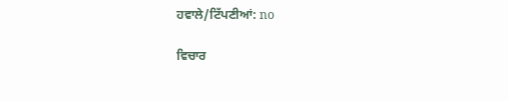ਹਵਾਲੇ/ਟਿੱਪਣੀਆਂ: no

ਵਿਚਾਰ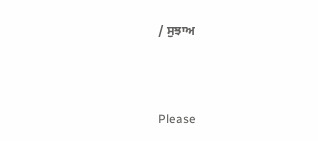/ ਸੁਝਾਅ



Please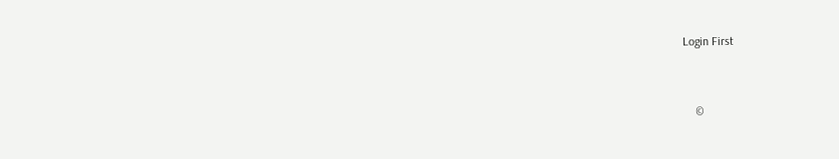Login First


    ©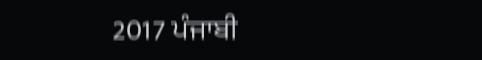2017 ਪੰਜਾਬੀ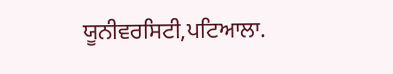ਯੂਨੀਵਰਸਿਟੀ,ਪਟਿਆਲਾ.